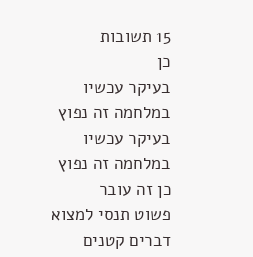15 תשובות
כן
בעיקר עכשיו במלחמה זה נפוץ
בעיקר עכשיו במלחמה זה נפוץ
כן זה עובר
פשוט תנסי למצוא דברים קטנים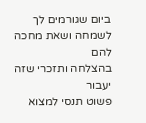ביום שגורמים לך לשמחה ושאת מחכה להם
בהצלחה ותזכרי שזה יעבור
פשוט תנסי למצוא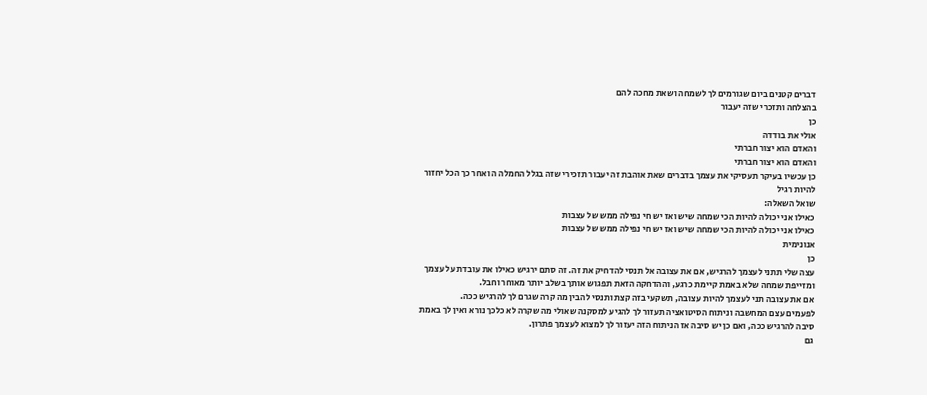דברים קטנים ביום שגורמים לך לשמחה ושאת מחכה להם
בהצלחה ותזכרי שזה יעבור
כן
אולי את בודדה
והאדם הוא יצור חברתי
והאדם הוא יצור חברתי
כן עכשיו בעיקר תעסיקי את עצמך בדברים שאת אוהבת זה יעבור תזכירי שזה בגלל החמלה ה ואחר כך הכל יחזור להיות רגיל
שואל השאלה:
כאילו אני יכולה להיות הכי שמחה שיש ואז יש חי נפילה ממש של עצבות
כאילו אני יכולה להיות הכי שמחה שיש ואז יש חי נפילה ממש של עצבות
אנונימית
כן
עצה שלי תתני לעצמך להרגיש, אם את עצובה אל תנסי להדחיק את זה. זה סתם ירגיש כאילו את עובדת על עצמך ומזייפת שמחה שלא באמת קיימת כרגע, וההדחקה הזאת תפגוש אותך בשלב יותר מאוחר וחבל.
אם את עצובה תני לעצמך להיות עצובה, תשקעי בזה קצת ותנסי להבין מה קרה שגרם לך להרגיש ככה.
לפעמים עצם המחשבה וניתוח הסיטואציה תעזור לך להגיע למסקנה שאולי מה שקרה לא כלכך נורא ואין לך באמת סיבה להרגיש ככה, ואם כן יש סיבה אז הניתוח הזה יעזור לך למצוא לעצמך פתרון.
גם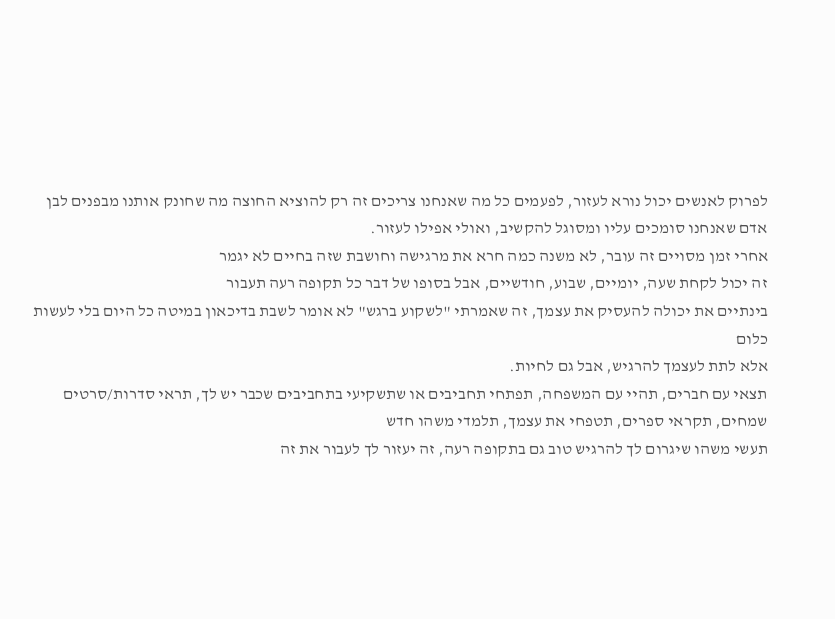לפרוק לאנשים יכול נורא לעזור, לפעמים כל מה שאנחנו צריכים זה רק להוציא החוצה מה שחונק אותנו מבפנים לבן אדם שאנחנו סומכים עליו ומסוגל להקשיב, ואולי אפילו לעזור.
אחרי זמן מסויים זה עובר, לא משנה כמה חרא את מרגישה וחושבת שזה בחיים לא יגמר
זה יכול לקחת שעה, יומיים, שבוע, חודשיים, אבל בסופו של דבר כל תקופה רעה תעבור
בינתיים את יכולה להעסיק את עצמך, זה שאמרתי "לשקוע ברגש" לא אומר לשבת בדיכאון במיטה כל היום בלי לעשות כלום
אלא לתת לעצמך להרגיש, אבל גם לחיות.
תצאי עם חברים, תהיי עם המשפחה, תפתחי תחביבים או שתשקיעי בתחביבים שכבר יש לך, תראי סדרות/סרטים שמחים, תקראי ספרים, תטפחי את עצמך, תלמדי משהו חדש
תעשי משהו שיגרום לך להרגיש טוב גם בתקופה רעה, זה יעזור לך לעבור את זה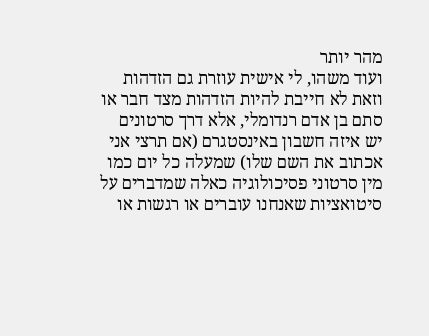מהר יותר
ועוד משהו, לי אישית עוזרת גם הזדהות
וזאת לא חייבת להיות הזדהות מצד חבר או סתם בן אדם רנדומלי, אלא דרך סרטונים
יש איזה חשבון באינסטגרם (אם תרצי אני אכתוב את השם שלו) שמעלה כל יום כמו מין סרטוני פסיכולוגיה כאלה שמדברים על סיטואציות שאנחנו עוברים או רגשות או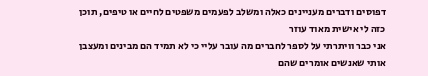דפוסים ודברים מעניינים כאלה ומשלב לפעמים משפטים לחיים או טיפים, תוכן כזה לי אישית מאוד עוזר
אני כבר וויתרתי על לספר לחברים מה עובר עליי כי לא תמיד הם מבינים ומעצבן אותי שאנשים אומרים שהם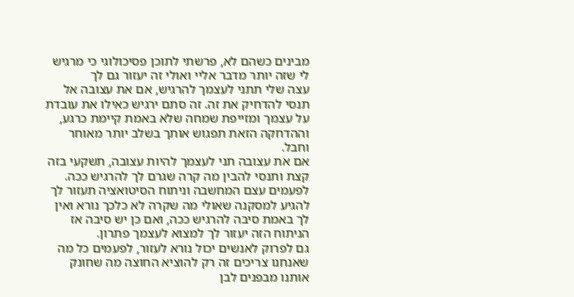מבינים כשהם לא, פרשתי לתוכן פסיכולוגי כי מרגיש לי שזה יותר מדבר אליי ואולי זה יעזור גם לך
עצה שלי תתני לעצמך להרגיש, אם את עצובה אל תנסי להדחיק את זה. זה סתם ירגיש כאילו את עובדת על עצמך ומזייפת שמחה שלא באמת קיימת כרגע, וההדחקה הזאת תפגוש אותך בשלב יותר מאוחר וחבל.
אם את עצובה תני לעצמך להיות עצובה, תשקעי בזה קצת ותנסי להבין מה קרה שגרם לך להרגיש ככה.
לפעמים עצם המחשבה וניתוח הסיטואציה תעזור לך להגיע למסקנה שאולי מה שקרה לא כלכך נורא ואין לך באמת סיבה להרגיש ככה, ואם כן יש סיבה אז הניתוח הזה יעזור לך למצוא לעצמך פתרון.
גם לפרוק לאנשים יכול נורא לעזור, לפעמים כל מה שאנחנו צריכים זה רק להוציא החוצה מה שחונק אותנו מבפנים לבן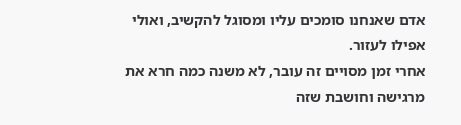אדם שאנחנו סומכים עליו ומסוגל להקשיב, ואולי אפילו לעזור.
אחרי זמן מסויים זה עובר, לא משנה כמה חרא את מרגישה וחושבת שזה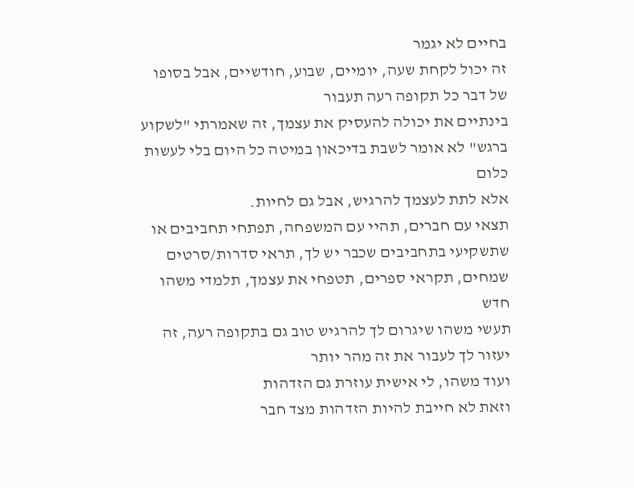בחיים לא יגמר
זה יכול לקחת שעה, יומיים, שבוע, חודשיים, אבל בסופו של דבר כל תקופה רעה תעבור
בינתיים את יכולה להעסיק את עצמך, זה שאמרתי "לשקוע ברגש" לא אומר לשבת בדיכאון במיטה כל היום בלי לעשות כלום
אלא לתת לעצמך להרגיש, אבל גם לחיות.
תצאי עם חברים, תהיי עם המשפחה, תפתחי תחביבים או שתשקיעי בתחביבים שכבר יש לך, תראי סדרות/סרטים שמחים, תקראי ספרים, תטפחי את עצמך, תלמדי משהו חדש
תעשי משהו שיגרום לך להרגיש טוב גם בתקופה רעה, זה יעזור לך לעבור את זה מהר יותר
ועוד משהו, לי אישית עוזרת גם הזדהות
וזאת לא חייבת להיות הזדהות מצד חבר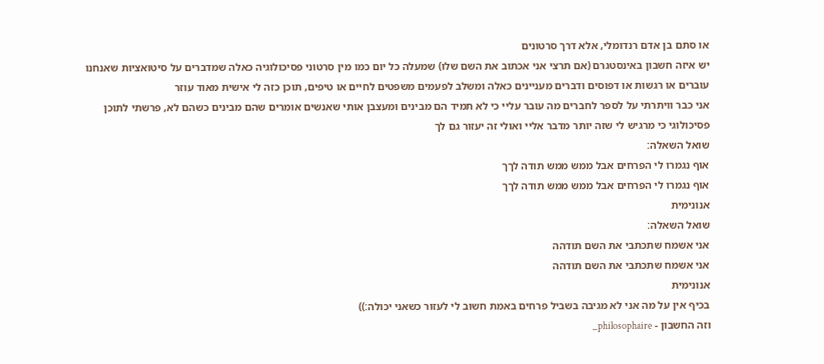או סתם בן אדם רנדומלי, אלא דרך סרטונים
יש איזה חשבון באינסטגרם (אם תרצי אני אכתוב את השם שלו) שמעלה כל יום כמו מין סרטוני פסיכולוגיה כאלה שמדברים על סיטואציות שאנחנו עוברים או רגשות או דפוסים ודברים מעניינים כאלה ומשלב לפעמים משפטים לחיים או טיפים, תוכן כזה לי אישית מאוד עוזר
אני כבר וויתרתי על לספר לחברים מה עובר עליי כי לא תמיד הם מבינים ומעצבן אותי שאנשים אומרים שהם מבינים כשהם לא, פרשתי לתוכן פסיכולוגי כי מרגיש לי שזה יותר מדבר אליי ואולי זה יעזור גם לך
שואל השאלה:
אוף נגמרו לי הפרחים אבל ממש ממש תודה לךך
אוף נגמרו לי הפרחים אבל ממש ממש תודה לךך
אנונימית
שואל השאלה:
אני אשמח שתכתבי את השם תודהה
אני אשמח שתכתבי את השם תודהה
אנונימית
בכיף אין על מה אני לא מגיבה בשביל פרחים באמת חשוב לי לעזור כשאני יכולה:))
וזה החשבון - philosophaire_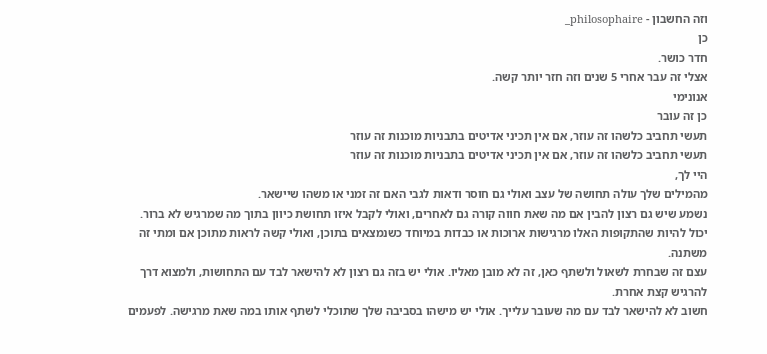וזה החשבון - philosophaire_
כן
חדר כושר.
אצלי זה עבר אחרי 5 שנים וזה חזר יותר קשה.
אנונימי
כן זה עובר
תעשי תחביב כלשהו זה עוזר, אם אין תכיני אדיטים בתבניות מוכנות זה עוזר
תעשי תחביב כלשהו זה עוזר, אם אין תכיני אדיטים בתבניות מוכנות זה עוזר
היי לך,
מהמילים שלך עולה תחושה של עצב ואולי גם חוסר ודאות לגבי האם זה זמני או משהו שיישאר.
נשמע שיש גם רצון להבין אם מה שאת חווה קורה גם לאחרים, ואולי לקבל איזו תחושת כיוון בתוך מה שמרגיש לא ברור.
יכול להיות שהתקופות האלו מרגישות ארוכות או כבדות במיוחד כשנמצאים בתוכן, ואולי קשה לראות מתוכן אם ומתי זה משתנה.
עצם זה שבחרת לשאול ולשתף כאן, זה לא מובן מאליו. אולי יש בזה גם רצון לא להישאר לבד עם התחושות, ולמצוא דרך להרגיש קצת אחרת.
חשוב לא להישאר לבד עם מה שעובר עלייך. אולי יש מישהו בסביבה שלך שתוכלי לשתף אותו במה שאת מרגישה. לפעמים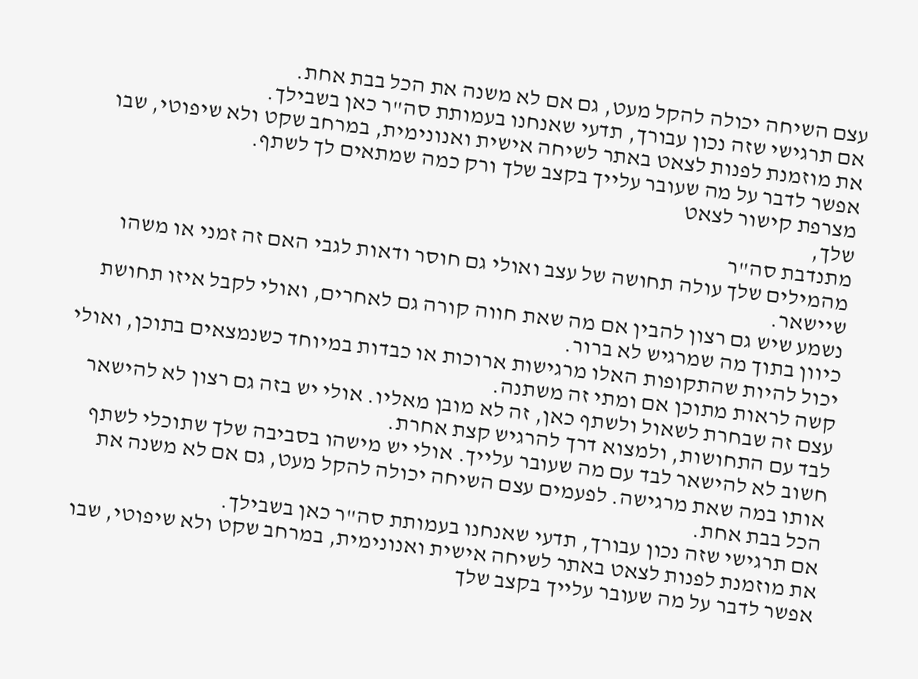עצם השיחה יכולה להקל מעט, גם אם לא משנה את הכל בבת אחת.
אם תרגישי שזה נכון עבורך, תדעי שאנחנו בעמותת סה"ר כאן בשבילך.
את מוזמנת לפנות לצאט באתר לשיחה אישית ואנונימית, במרחב שקט ולא שיפוטי, שבו אפשר לדבר על מה שעובר עלייך בקצב שלך ורק כמה שמתאים לך לשתף.
מצרפת קישור לצאט
שלך,
מתנדבת סה"ר
מהמילים שלך עולה תחושה של עצב ואולי גם חוסר ודאות לגבי האם זה זמני או משהו שיישאר.
נשמע שיש גם רצון להבין אם מה שאת חווה קורה גם לאחרים, ואולי לקבל איזו תחושת כיוון בתוך מה שמרגיש לא ברור.
יכול להיות שהתקופות האלו מרגישות ארוכות או כבדות במיוחד כשנמצאים בתוכן, ואולי קשה לראות מתוכן אם ומתי זה משתנה.
עצם זה שבחרת לשאול ולשתף כאן, זה לא מובן מאליו. אולי יש בזה גם רצון לא להישאר לבד עם התחושות, ולמצוא דרך להרגיש קצת אחרת.
חשוב לא להישאר לבד עם מה שעובר עלייך. אולי יש מישהו בסביבה שלך שתוכלי לשתף אותו במה שאת מרגישה. לפעמים עצם השיחה יכולה להקל מעט, גם אם לא משנה את הכל בבת אחת.
אם תרגישי שזה נכון עבורך, תדעי שאנחנו בעמותת סה"ר כאן בשבילך.
את מוזמנת לפנות לצאט באתר לשיחה אישית ואנונימית, במרחב שקט ולא שיפוטי, שבו אפשר לדבר על מה שעובר עלייך בקצב שלך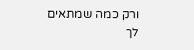ורק כמה שמתאים לך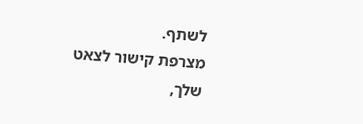לשתף.
מצרפת קישור לצאט
שלך,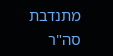מתנדבת סה"ר